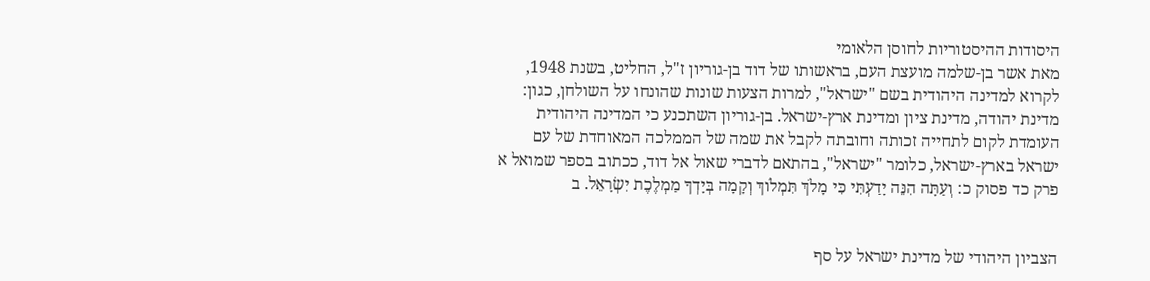היסודות ההיסטוריות לחוסן הלאומי
מאת אשר בן-שלמה מועצת העם, בראשותו של דוד בן-גוריון ז"ל, החליט, בשנת 1948, לקרוא למדינה היהודית בשם "ישראל", למרות הצעות שונות שהונחו על השולחן, כגון: מדינת יהודה, מדינת ציון ומדינת ארץ-ישראל. בן-גוריון השתכנע כי המדינה היהודית העומדת לקום לתחייה זכותה וחובתה לקבל את שמה של הממלכה המאוחדת של עם ישראל בארץ-ישראל, כלומר "ישראל", בהתאם לדברי שאול אל דוד, ככתוב בספר שמואל א פרק כד פסוק כ: וְעַתָּה הִנֵּה יָדַעְתִּי כִּי מָלֹךְ תִּמְלֹוךְ וְקָמָה בְּיָדְךָ מַמְלֶכֶת יִשְׂרָאֵל. ב


הצביון היהודי של מדינת ישראל על סף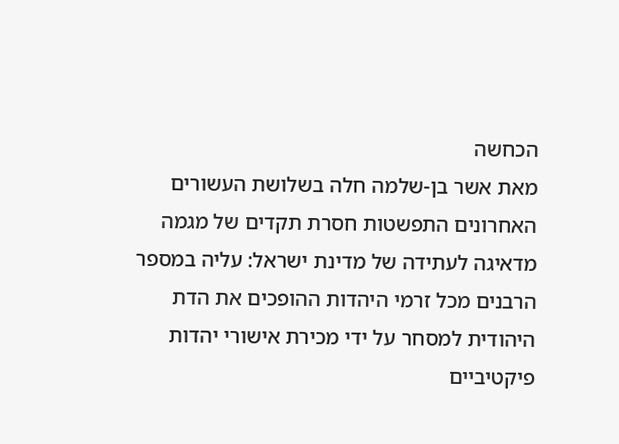הכחשה
מאת אשר בן-שלמה חלה בשלושת העשורים האחרונים התפשטות חסרת תקדים של מגמה מדאיגה לעתידה של מדינת ישראל: עליה במספר הרבנים מכל זרמי היהדות ההופכים את הדת היהודית למסחר על ידי מכירת אישורי יהדות פיקטיביים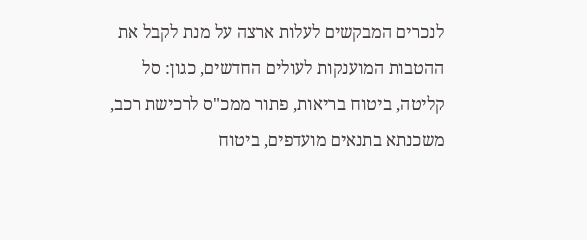לנכרים המבקשים לעלות ארצה על מנת לקבל את ההטבות המוענקות לעולים החדשים, כגון: סל קליטה, ביטוח בריאות, פתור ממכ"ס לרכישת רכב, משכנתא בתנאים מועדפים, ביטוח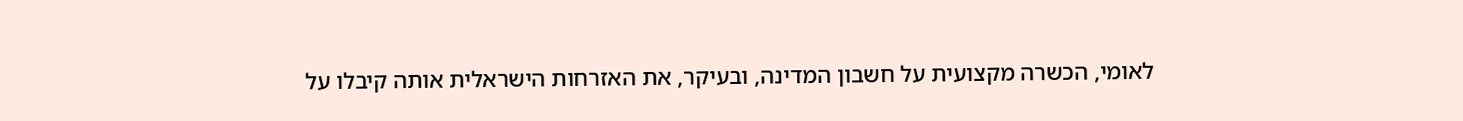לאומי, הכשרה מקצועית על חשבון המדינה, ובעיקר, את האזרחות הישראלית אותה קיבלו על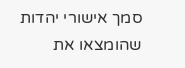סמך אישורי יהדות שהומצאו את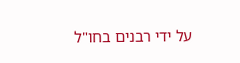על ידי רבנים בחו"ל